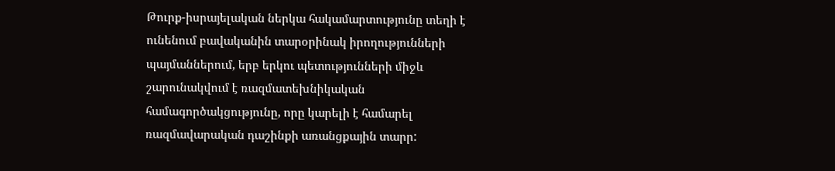Թուրք-իսրայելական ներկա հակամարտությունը տեղի է ունենում բավականին տարօրինակ իրողությունների պայմաններում, երբ երկու պետությունների միջև շարունակվում է ռազմատեխնիկական համագործակցությունը, որը կարելի է համարել ռազմավարական դաշինքի առանցքային տարր: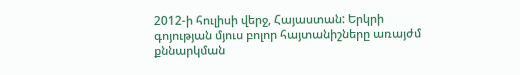2012-ի հուլիսի վերջ, Հայաստան: Երկրի գոյության մյուս բոլոր հայտանիշները առայժմ քննարկման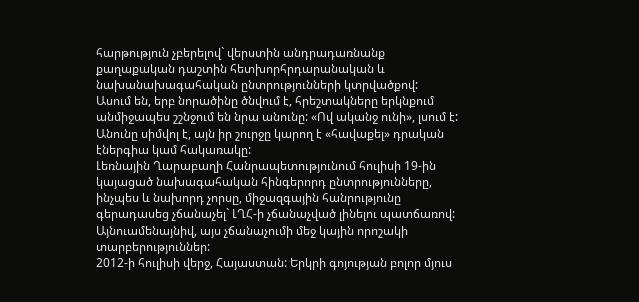հարթություն չբերելով` վերստին անդրադառնանք քաղաքական դաշտին հետխորհրդարանական և նախանախագահական ընտրությունների կտրվածքով:
Ասում են, երբ նորածինը ծնվում է, հրեշտակները երկնքում անմիջապես շշնջում են նրա անունը: «Ով ականջ ունի», լսում է: Անունը սիմվոլ է, այն իր շուրջը կարող է «հավաքել» դրական էներգիա կամ հակառակը:
Լեռնային Ղարաբաղի Հանրապետությունում հուլիսի 19-ին կայացած նախագահական հինգերորդ ընտրությունները, ինչպես և նախորդ չորսը, միջազգային հանրությունը գերադասեց չճանաչել` ԼՂՀ-ի չճանաչված լինելու պատճառով: Այնուամենայնիվ, այս չճանաչումի մեջ կային որոշակի տարբերություններ:
2012-ի հուլիսի վերջ, Հայաստան: Երկրի գոյության բոլոր մյուս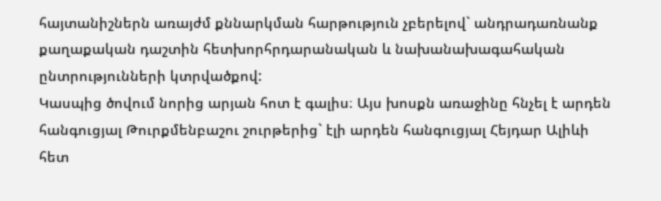հայտանիշներն առայժմ քննարկման հարթություն չբերելով` անդրադառնանք քաղաքական դաշտին հետխորհրդարանական և նախանախագահական ընտրությունների կտրվածքով:
Կասպից ծովում նորից արյան հոտ է գալիս։ Այս խոսքն առաջինը հնչել է արդեն հանգուցյալ Թուրքմենբաշու շուրթերից` էլի արդեն հանգուցյալ Հեյդար Ալիևի հետ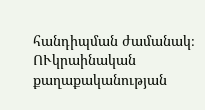հանդիպման ժամանակ։
ՈՒկրաինական քաղաքականության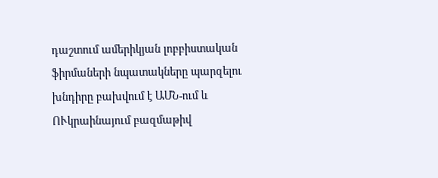դաշտում ամերիկյան լոբբիստական ֆիրմաների նպատակները պարզելու խնդիրը բախվում է ԱՄՆ-ում և ՈՒկրաինայում բազմաթիվ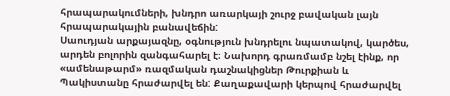հրապարակումների, խնդրո առարկայի շուրջ բավական լայն հրապարակային բանավեճին:
Սաուդյան արքայազնը, օգնություն խնդրելու նպատակով, կարծես, արդեն բոլորին զանգահարել է։ Նախորդ գրառմամբ նշել էինք, որ «ամենաթարմ» ռազմական դաշնակիցներ Թուրքիան և Պակիստանը հրաժարվել են: Քաղաքավարի կերպով հրաժարվել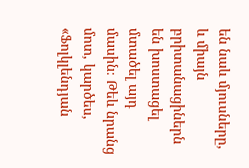են նաև մյուսները, և միայն բրիտանացիներն են խոստացել մտածել այդ մասին։ Թեև նրանց մոտ, կարծես, «Ֆոլկլենդյան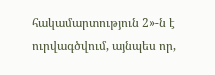հակամարտություն 2»-ն է ուրվագծվում, այնպես որ,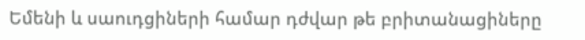Եմենի և սաուդցիների համար դժվար թե բրիտանացիները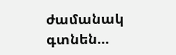ժամանակ գտնեն...